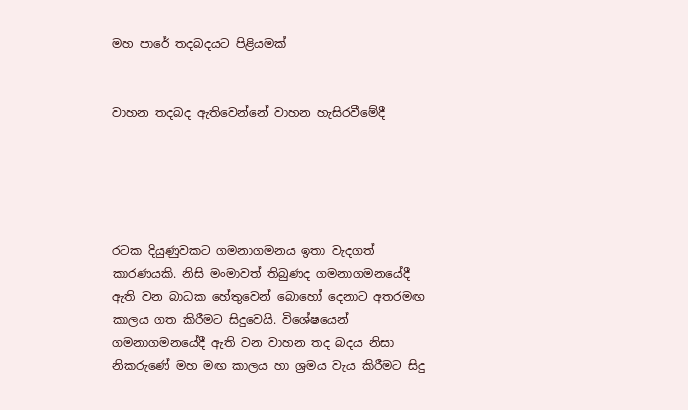මහ පාරේ තදබදයට පිළියමක්


වාහන තදබද ඇතිවෙන්නේ වාහන හැසිරවීමේදී





රටක දියුණුවකට ගමනාගමනය ඉතා වැදගත් කාරණයකි. නිසි මංමාවත් තිබුණද ගමනාගමනයේදී ඇති වන බාධක හේතුවෙන් බොහෝ දෙනාට අතරමඟ කාලය ගත කිරීමට සිදුවෙයි. විශේෂයෙන් ගමනාගමනයේදී ඇති වන වාහන තද බදය නිසා නිකරුණේ මහ මඟ කාලය හා ශ්‍රමය වැය කිරීමට සිදු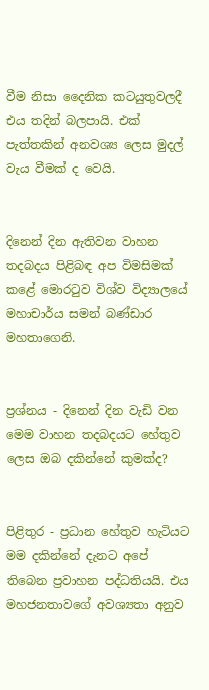වීම නිසා දෛනික කටයුතුවලදී එය තදින් බලපායි. එක් පැත්තකින් අනවශ්‍ය ලෙස මුදල් වැය වීමක් ද වෙයි.


දිනෙන් දින ඇතිවන වාහන තදබදය පිළිබඳ අප විමසිමක් කළේ මොරටුව විශ්ව විද්‍යාලයේ මහාචාර්ය සමන් බණ්ඩාර මහතාගෙනි.


ප්‍රශ්නය - දිනෙන් දින වැඩි වන මෙම වාහන තදබදයට හේතුව ලෙස ඔබ දකින්නේ කුමක්ද?


පිළිතුර - ප්‍රධාන හේතුව හැටියට මම දකින්නේ දැනට අපේ තිබෙන ප්‍රවාහන පද්ධතියයි. එය මහජනතාවගේ අවශ්‍යතා අනුව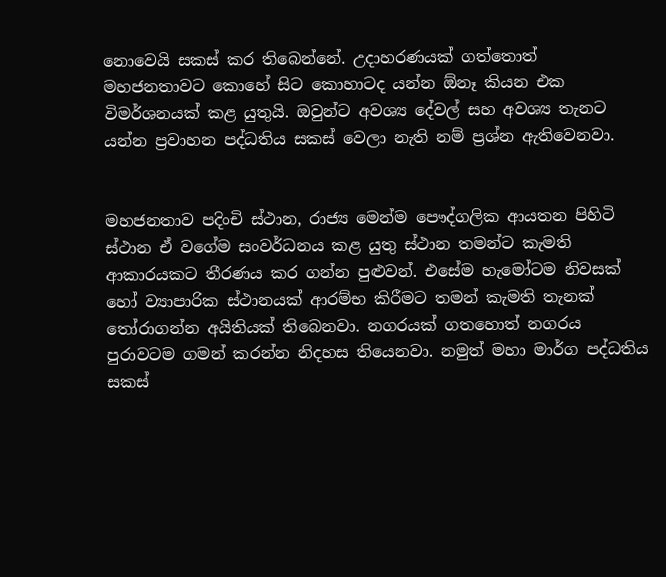නොවෙයි සකස් කර තිබෙන්නේ. උදාහරණයක් ගත්තොත් මහජනතාවට කොහේ සිට කොහාටද යන්න ඕනෑ කියන එක විමර්ශනයක් කළ යුතුයි. ඔවුන්ට අවශ්‍ය දේවල් සහ අවශ්‍ය තැනට යන්න ප්‍රවාහන පද්ධතිය සකස් වෙලා නැති නම් ප්‍රශ්න ඇතිවෙනවා.


මහජනතාව පදිංචි ස්ථාන, රාජ්‍ය මෙන්ම පෞද්ගලික ආයතන පිහිටි ස්ථාන ඒ වගේම සංවර්ධනය කළ යුතු ස්ථාන තමන්ට කැමති ආකාරයකට තීරණය කර ගන්න පුළුවන්. එසේම හැමෝටම නිවසක් හෝ ව්‍යාපාරික ස්ථානයක් ආරම්භ කිරීමට තමන් කැමති තැනක් තෝරාගන්න අයිතියක් තිබෙනවා. නගරයක් ගතහොත් නගරය පුරාවටම ගමන් කරන්න නිදහස තියෙනවා. නමුත් මහා මාර්ග පද්ධතිය සකස්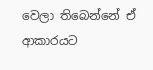වෙලා තිබෙන්නේ ඒ ආකාරයට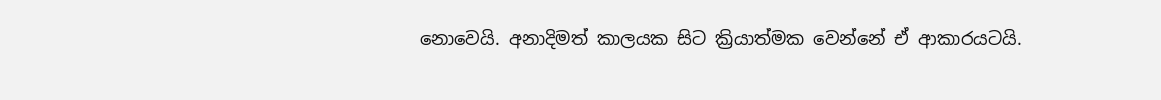නොවෙයි. අනාදිමත් කාලයක සිට ක්‍රියාත්මක වෙන්නේ ඒ ආකාරයටයි.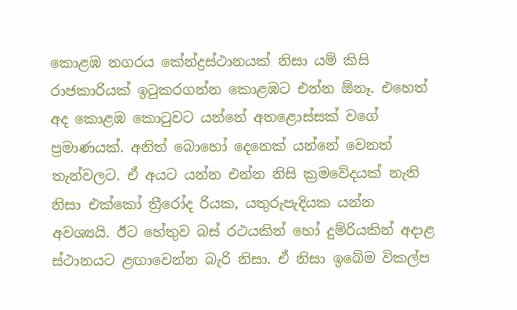කොළඹ නගරය කේන්ද්‍රස්ථානයක් නිසා යම් කිසි රාජකාරියක් ඉටුකරගන්න කොළඹට එන්න ඕනෑ. එහෙත් අද කොළඹ කොටුවට යන්නේ අතළොස්සක් වගේ ප්‍රමාණයක්. අනිත් බොහෝ දෙනෙක් යන්නේ වෙනත් තැන්වලට. ඒ අයට යන්න එන්න නිසි ක්‍රමවේදයක් නැති නිසා එක්කෝ ත්‍රීරෝද රියක, යතුරුපැදියක යන්න අවශ්‍යයි. ඊට හේතුව බස් රථයකින් හෝ දුම්රියකින් අදාළ ස්ථානයට ළඟාවෙන්න බැරි නිසා. ඒ නිසා ඉබේම විකල්ප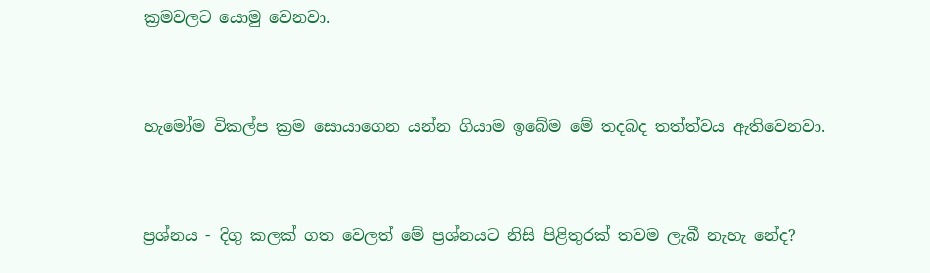ක්‍රමවලට යොමු වෙනවා.


හැමෝම විකල්ප ක්‍රම සොයාගෙන යන්න ගියාම ඉබේම මේ තදබද තත්ත්වය ඇතිවෙනවා.


ප්‍රශ්නය - දිගු කලක් ගත වෙලත් මේ ප්‍රශ්නයට නිසි පිළිතුරක් තවම ලැබී නැහැ නේද?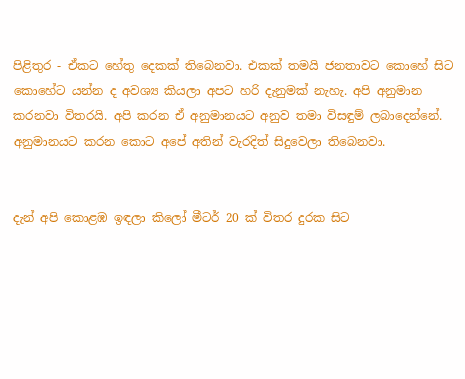පිළිතුර - ඒකට හේතු දෙකක් තිබෙනවා. එකක් තමයි ජනතාවට කොහේ සිට කොහේට යන්න ද අවශ්‍ය කියලා අපට හරි දැනුමක් නැහැ. අපි අනුමාන කරනවා විතරයි. අපි කරන ඒ අනුමානයට අනුව තමා විසඳුම් ලබාදෙන්නේ. අනුමානයට කරන කොට අපේ අතින් වැරදිත් සිදුවෙලා තිබෙනවා.


දැන් අපි කොළඹ ඉඳලා කිලෝ මීටර් 20 ක් විතර දුරක සිට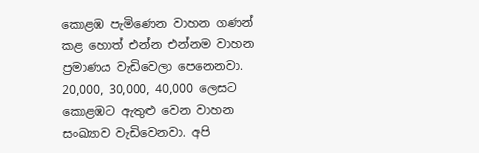කොළඹ පැමිණෙන වාහන ගණන් කළ හොත් එන්න එන්නම වාහන ප්‍රමාණය වැඩිවෙලා පෙනෙනවා. 20,000, 30,000, 40,000 ලෙසට කොළඹට ඇතුළු වෙන වාහන සංඛ්‍යාව වැඩිවෙනවා. අපි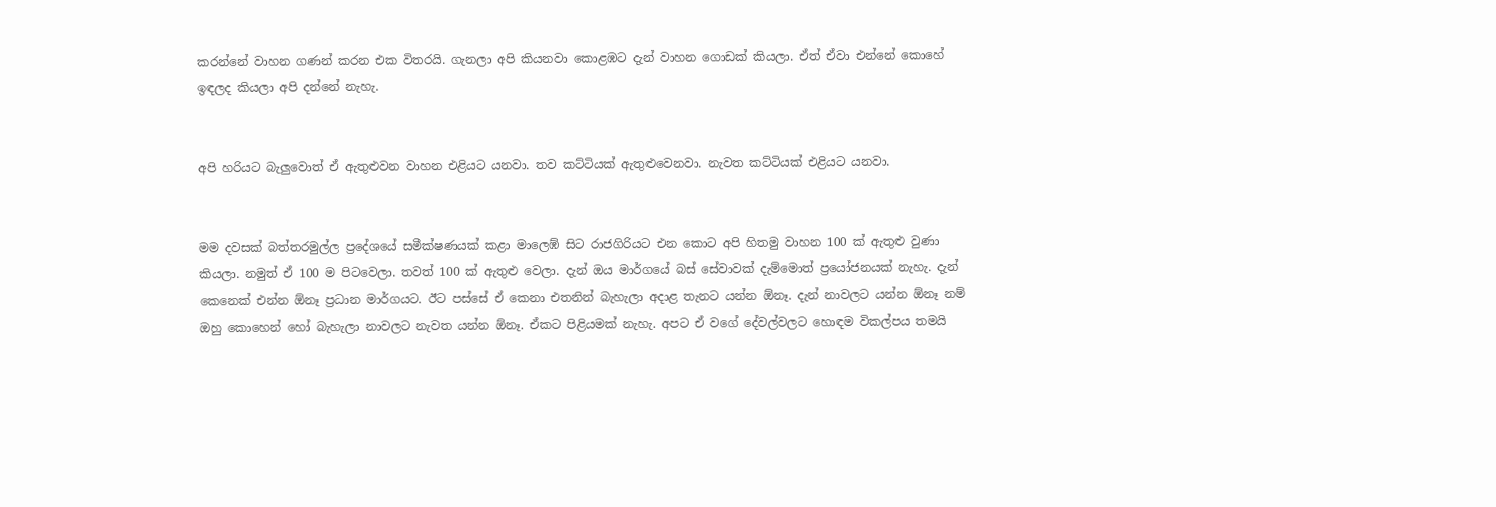කරන්නේ වාහන ගණන් කරන එක විතරයි. ගැනලා අපි කියනවා කොළඹට දැන් වාහන ගොඩක් කියලා. ඒත් ඒවා එන්නේ කොහේ ඉඳලද කියලා අපි දන්නේ නැහැ.


අපි හරියට බැලුවොත් ඒ ඇතුළුවන වාහන එළියට යනවා. තව කට්ටියක් ඇතුළුවෙනවා. නැවත කට්ටියක් එළියට යනවා.


මම දවසක් බත්තරමුල්ල ප්‍රදේශයේ සමීක්ෂණයක් කළා මාලෙඹ් සිට රාජගිරියට එන කොට අපි හිතමු වාහන 100 ක් ඇතුළු වුණා කියලා. නමුත් ඒ 100 ම පිටවෙලා. තවත් 100 ක් ඇතුළු වෙලා. දැන් ඔය මාර්ගයේ බස් සේවාවක් දැම්මොත් ප්‍රයෝජනයක් නැහැ. දැන් කෙනෙක් එන්න ඕනෑ ප්‍රධාන මාර්ගයට. ඊට පස්සේ ඒ කෙනා එතනින් බැහැලා අදාළ තැනට යන්න ඕනෑ. දැන් නාවලට යන්න ඕනෑ නම් ඔහු කොහෙන් හෝ බැහැලා නාවලට නැවත යන්න ඕනෑ. ඒකට පිළියමක් නැහැ. අපට ඒ වගේ දේවල්වලට හොඳම විකල්පය තමයි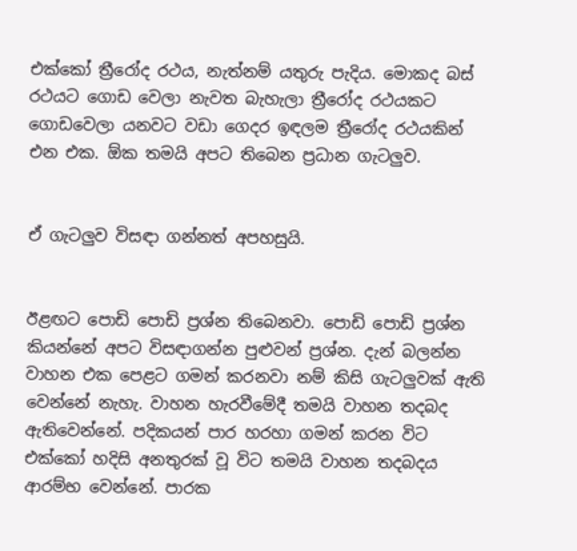එක්කෝ ත්‍රීරෝද රථය, නැත්නම් යතුරු පැදිය. මොකද බස් රථයට ගොඩ වෙලා නැවත බැහැලා ත්‍රීරෝද රථයකට ගොඩවෙලා යනවට වඩා ගෙදර ඉඳලම ත්‍රීරෝද රථයකින් එන එක. ඕක තමයි අපට තිබෙන ප්‍රධාන ගැටලුව.


ඒ ගැටලුව විසඳා ගන්නත් අපහසුයි.


ඊළඟට පොඩි පොඩි ප්‍රශ්න තිබෙනවා. පොඩි පොඩි ප්‍රශ්න කියන්නේ අපට විසඳාගන්න පුළුවන් ප්‍රශ්න. දැන් බලන්න වාහන එක පෙළට ගමන් කරනවා නම් කිසි ගැටලුවක් ඇති වෙන්නේ නැහැ. වාහන හැරවීමේදී තමයි වාහන තදබද ඇතිවෙන්නේ. පදිකයන් පාර හරහා ගමන් කරන විට එක්කෝ හදිසි අනතුරක් වූ විට තමයි වාහන තදබදය ආරම්භ වෙන්නේ. පාරක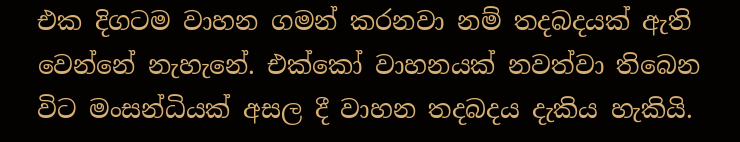එක දිගටම වාහන ගමන් කරනවා නම් තදබදයක් ඇති වෙන්නේ නැහැනේ. එක්කෝ වාහනයක් නවත්වා තිබෙන විට මංසන්ධියක් අසල දී වාහන තදබදය දැකිය හැකියි.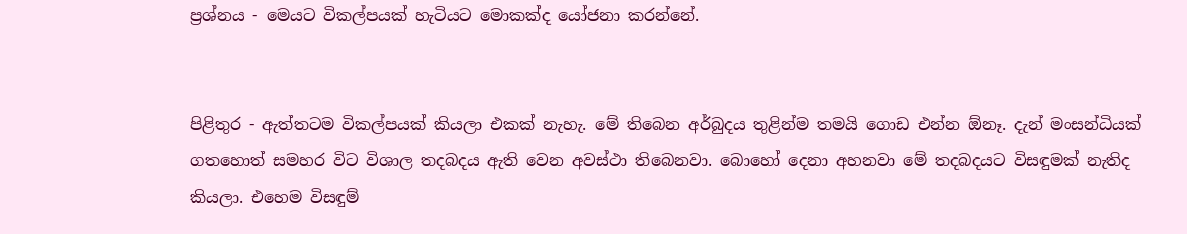ප්‍රශ්නය - මෙයට විකල්පයක් හැටියට මොකක්ද යෝජනා කරන්නේ.


පිළිතුර - ඇත්තටම විකල්පයක් කියලා එකක් නැහැ. මේ තිබෙන අර්බුදය තුළින්ම තමයි ගොඩ එන්න ඕනෑ. දැන් මංසන්ධියක් ගතහොත් සමහර විට විශාල තදබදය ඇති වෙන අවස්ථා තිබෙනවා. බොහෝ දෙනා අහනවා මේ තදබදයට විසඳුමක් නැතිද කියලා. එහෙම විසඳුම්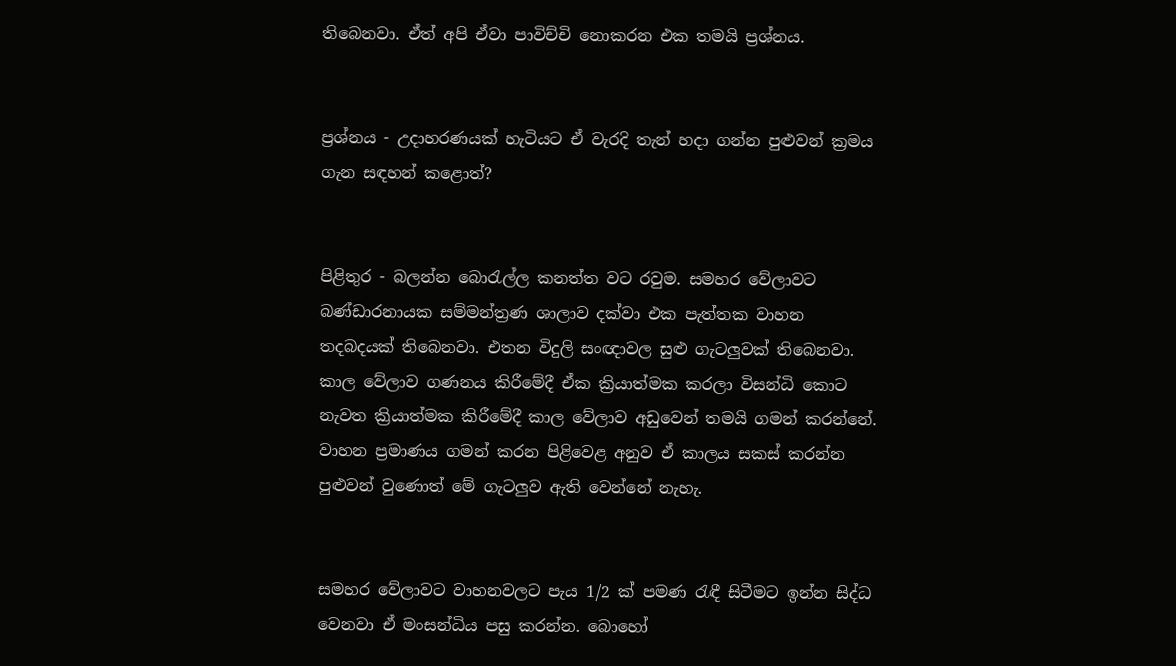තිබෙනවා. ඒත් අපි ඒවා පාවිච්චි නොකරන එක තමයි ප්‍රශ්නය.


ප්‍රශ්නය - උදාහරණයක් හැටියට ඒ වැරදි තැන් හදා ගන්න පුළුවන් ක්‍රමය ගැන සඳහන් කළොත්?


පිළිතුර - බලන්න බොරැල්ල කනත්ත වට රවුම. සමහර වේලාවට බණ්ඩාරනායක සම්මන්ත්‍රණ ශාලාව දක්වා එක පැත්තක වාහන තදබදයක් තිබෙනවා. එතන විදුලි සංඥාවල සුළු ගැටලුවක් තිබෙනවා. කාල වේලාව ගණනය කිරීමේදී ඒක ක්‍රියාත්මක කරලා විසන්ධි කොට නැවත ක්‍රියාත්මක කිරීමේදී කාල වේලාව අඩුවෙන් තමයි ගමන් කරන්නේ. වාහන ප්‍රමාණය ගමන් කරන පිළිවෙළ අනුව ඒ කාලය සකස් කරන්න පුළුවන් වුණොත් මේ ගැටලුව ඇති වෙන්නේ නැහැ.


සමහර වේලාවට වාහනවලට පැය 1/2 ක් පමණ රැඳී සිටීමට ඉන්න සිද්ධ වෙනවා ඒ මංසන්ධිය පසු කරන්න. බොහෝ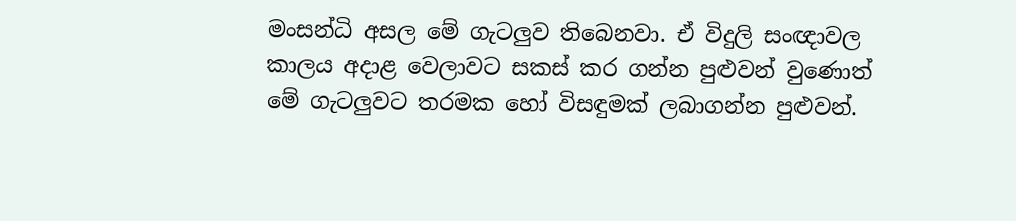මංසන්ධි අසල මේ ගැටලුව තිබෙනවා. ඒ විදුලි සංඥාවල කාලය අදාළ වෙලාවට සකස් කර ගන්න පුළුවන් වුණොත් මේ ගැටලුවට තරමක හෝ විසඳුමක් ලබාගන්න පුළුවන්.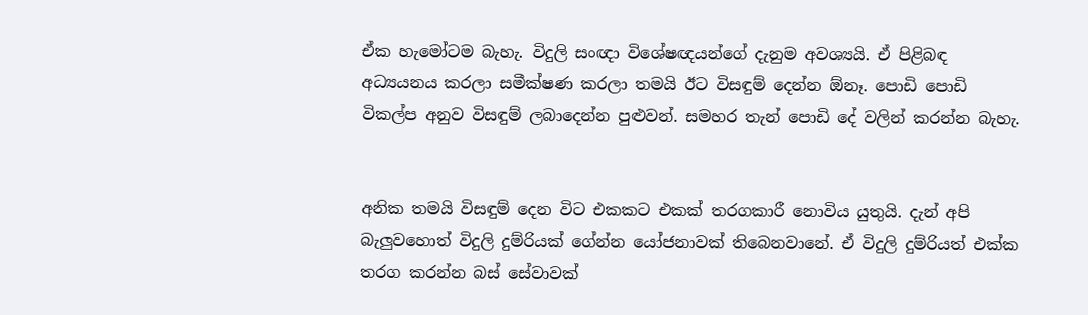ඒක හැමෝටම බැහැ. විදුලි සංඥා විශේෂඥයන්ගේ දැනුම අවශ්‍යයි. ඒ පිළිබඳ අධ්‍යයනය කරලා සමීක්ෂණ කරලා තමයි ඊට විසඳුම් දෙන්න ඕනෑ. පොඩි පොඩි විකල්ප අනුව විසඳුම් ලබාදෙන්න පුළුවන්. සමහර තැන් පොඩි දේ වලින් කරන්න බැහැ.


අනික තමයි විසඳුම් දෙන විට එකකට එකක් තරගකාරී නොවිය යුතුයි. දැන් අපි බැලුවහොත් විදුලි දුම්රියක් ගේන්න යෝජනාවක් තිබෙනවානේ. ඒ විදුලි දුම්රියත් එක්ක තරග කරන්න බස් සේවාවක්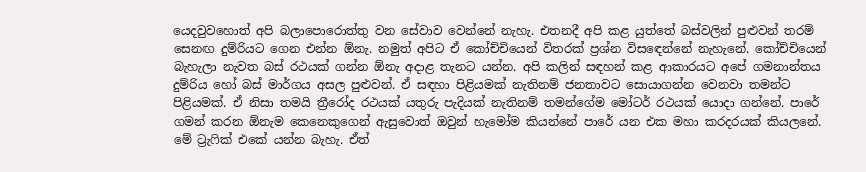යෙදවුවහොත් අපි බලාපොරොත්තු වන සේවාව වෙන්නේ නැහැ. එතනදී අපි කළ යුත්තේ බස්වලින් පුළුවන් තරම් සෙනඟ දුම්රියට ගෙන එන්න ඕනැ. නමුත් අපිට ඒ කෝච්චියෙන් විතරක් ප්‍රශ්න විසඳෙන්නේ නැහැනේ. කෝච්චියෙන් බැහැලා නැවත බස් රථයක් ගන්න ඕනැ අදාළ තැනට යන්න. අපි කලින් සඳහන් කළ ආකාරයට අපේ ගමනාන්තය දුම්රිය හෝ බස් මාර්ගය අසල පුළුවන්. ඒ සඳහා පිළියමක් නැතිනම් ජනතාවට සොයාගන්න වෙනවා තමන්ට පිළියමක්. ඒ නිසා තමයි ත්‍රීරෝද රථයක් යතුරු පැදියක් නැතිනම් තමන්ගේම මෝටර් රථයක් යොදා ගන්නේ. පාරේ ගමන් කරන ඕනැම කෙනෙකුගෙන් ඇසුවොත් ඔවුන් හැමෝම කියන්නේ පාරේ යන එක මහා කරදරයක් කියලනේ. මේ ට්‍රැෆික් එකේ යන්න බැහැ. ඒත්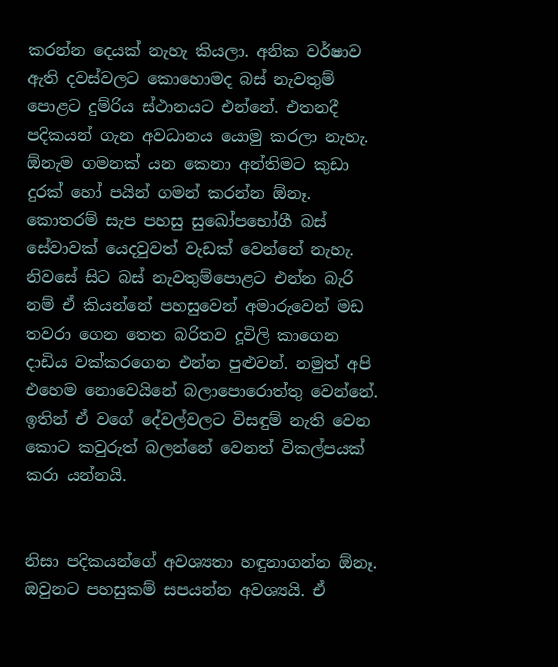කරන්න දෙයක් නැහැ කියලා. අනික වර්ෂාව ඇති දවස්වලට කොහොමද බස් නැවතුම් පොළට දුම්රිය ස්ථානයට එන්නේ. එතනදී පදිකයන් ගැන අවධානය යොමු කරලා නැහැ. ඕනැම ගමනක් යන කෙනා අන්තිමට කුඩා දුරක් හෝ පයින් ගමන් කරන්න ඕනෑ. කොතරම් සැප පහසු සුඛෝපභෝගී බස් සේවාවක් යෙදවුවත් වැඩක් වෙන්නේ නැහැ. නිවසේ සිට බස් නැවතුම්පොළට එන්න බැරි නම් ඒ කියන්නේ පහසුවෙන් අමාරුවෙන් මඩ තවරා ගෙන තෙත බරිතව දූවිලි කාගෙන දාඩිය වක්කරගෙන එන්න පුළුවන්. නමුත් අපි එහෙම නොවෙයිනේ බලාපොරොත්තු වෙන්නේ. ඉතින් ඒ වගේ දේවල්වලට විසඳුම් නැති වෙන කොට කවුරුත් බලන්නේ වෙනත් විකල්පයක් කරා යන්නයි.


නිසා පදිකයන්ගේ අවශ්‍යතා හඳුනාගන්න ඕනෑ. ඔවුනට පහසුකම් සපයන්න අවශ්‍යයි. ඒ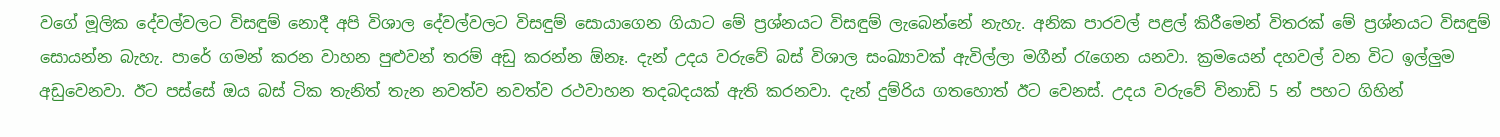වගේ මූලික දේවල්වලට විසඳුම් නොදී අපි විශාල දේවල්වලට විසඳුම් සොයාගෙන ගියාට මේ ප්‍රශ්නයට විසඳුම් ලැබෙන්නේ නැහැ. අනික පාරවල් පළල් කිරීමෙන් විතරක් මේ ප්‍රශ්නයට විසඳුම් සොයන්න බැහැ. පාරේ ගමන් කරන වාහන පුළුවන් තරම් අඩු කරන්න ඕනෑ. දැන් උදය වරුවේ බස් විශාල සංඛ්‍යාවක් ඇවිල්ලා මගීන් රැගෙන යනවා. ක්‍රමයෙන් දහවල් වන විට ඉල්ලුම අඩුවෙනවා. ඊට පස්සේ ඔය බස් ටික තැනිත් තැන නවත්ව නවත්ව රථවාහන තදබදයක් ඇති කරනවා. දැන් දුම්රිය ගතහොත් ඊට වෙනස්. උදය වරුවේ විනාඩි 5 න් පහට ගිහින්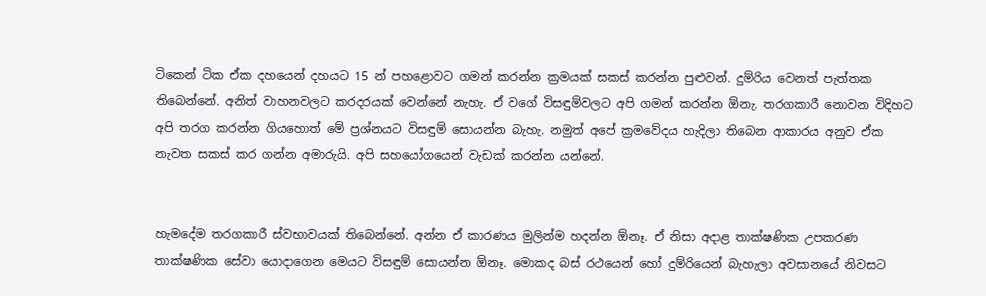ටිකෙන් ටික ඒක දහයෙන් දහයට 15 න් පහළොවට ගමන් කරන්න ක්‍රමයක් සකස් කරන්න පුළුවන්. දුම්රිය වෙනත් පැත්තක තිබෙන්නේ. අනිත් වාහනවලට කරදරයක් වෙන්නේ නැහැ. ඒ වගේ විසඳුම්වලට අපි ගමන් කරන්න ඕනැ. තරගකාරී නොවන විදිහට අපි තරග කරන්න ගියහොත් මේ ප්‍රශ්නයට විසඳුම් සොයන්න බැහැ. නමුත් අපේ ක්‍රමවේදය හැදිලා තිබෙන ආකාරය අනුව ඒක නැවත සකස් කර ගන්න අමාරුයි. අපි සහයෝගයෙන් වැඩක් කරන්න යන්නේ.


හැමදේම තරගකාරී ස්වභාවයක් තිබෙන්නේ. අන්න ඒ කාරණය මුලින්ම හදන්න ඕනෑ. ඒ නිසා අදාළ තාක්ෂණික උපකරණ තාක්ෂණික සේවා යොදාගෙන මෙයට විසඳුම් සොයන්න ඕනෑ. මොකද බස් රථයෙන් හෝ දුම්රියෙන් බැහැලා අවසානයේ නිවසට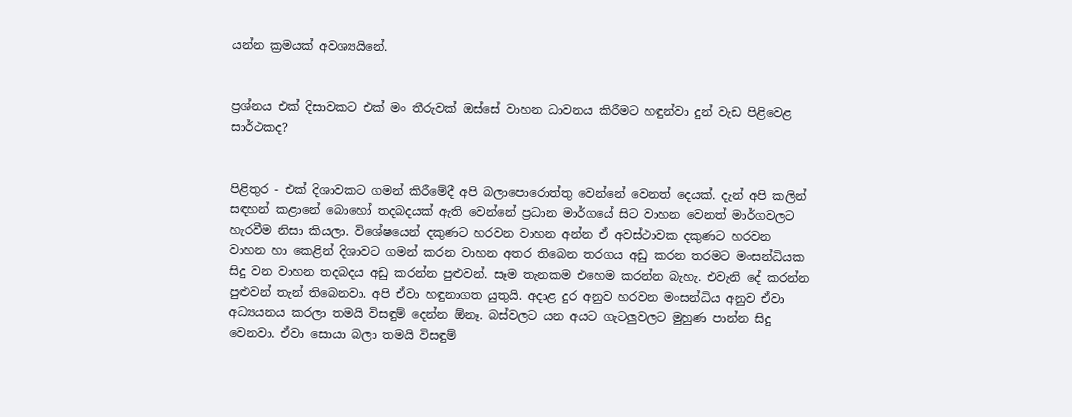යන්න ක්‍රමයක් අවශ්‍යයිනේ.


ප්‍රශ්නය එක් දිසාවකට එක් මං තීරුවක් ඔස්සේ වාහන ධාවනය කිරීමට හඳුන්වා දුන් වැඩ පිළිවෙළ සාර්ථකද?


පිළිතුර - එක් දිශාවකට ගමන් කිරීමේදී අපි බලාපොරොත්තු වෙන්නේ වෙනත් දෙයක්. දැන් අපි කලින් සඳහන් කළානේ බොහෝ තදබදයක් ඇති වෙන්නේ ප්‍රධාන මාර්ගයේ සිට වාහන වෙනත් මාර්ගවලට හැරවීම නිසා කියලා. විශේෂයෙන් දකුණට හරවන වාහන අන්න ඒ අවස්ථාවක දකුණට හරවන වාහන හා කෙළින් දිශාවට ගමන් කරන වාහන අතර තිබෙන තරගය අඩු කරන තරමට මංසන්ධියක සිදු වන වාහන තදබදය අඩු කරන්න පුළුවන්. සෑම තැනකම එහෙම කරන්න බැහැ. එවැනි දේ කරන්න පුළුවන් තැන් තිබෙනවා. අපි ඒවා හඳුනාගත යුතුයි. අදාළ දුර අනුව හරවන මංසන්ධිය අනුව ඒවා අධ්‍යයනය කරලා තමයි විසඳුම් දෙන්න ඕනෑ. බස්වලට යන අයට ගැටලුවලට මුහුණ පාන්න සිදු වෙනවා. ඒවා සොයා බලා තමයි විසඳුම්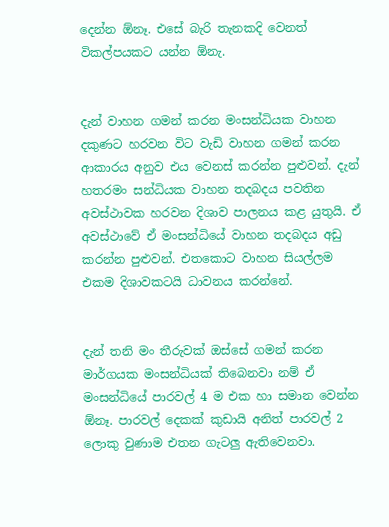දෙන්න ඕනෑ. එසේ බැරි තැනකදි වෙනත් විකල්පයකට යන්න ඕනැ.


දැන් වාහන ගමන් කරන මංසන්ධියක වාහන දකුණට හරවන විට වැඩි වාහන ගමන් කරන ආකාරය අනුව එය වෙනස් කරන්න පුළුවන්. දැන් හතරමං සන්ධියක වාහන තදබදය පවතින අවස්ථාවක හරවන දිශාව පාලනය කළ යුතුයි. ඒ අවස්ථාවේ ඒ මංසන්ධියේ වාහන තදබදය අඩු කරන්න පුළුවන්. එතකොට වාහන සියල්ලම එකම දිශාවකටයි ධාවනය කරන්නේ.


දැන් තනි මං තීරුවක් ඔස්සේ ගමන් කරන මාර්ගයක මංසන්ධියක් තිබෙනවා නම් ඒ මංසන්ධියේ පාරවල් 4 ම එක හා සමාන වෙන්න ඕනෑ. පාරවල් දෙකක් කුඩායි අනිත් පාරවල් 2 ලොකු වුණාම එතන ගැටලු ඇතිවෙනවා.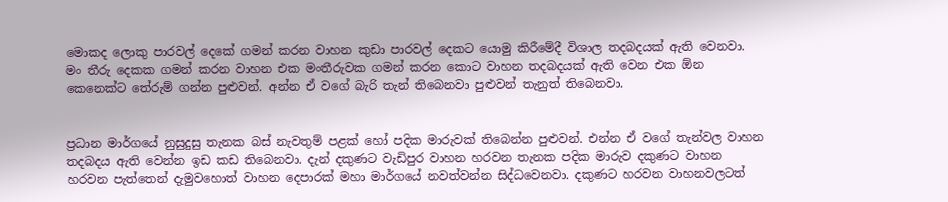මොකද ලොකු පාරවල් දෙකේ ගමන් කරන වාහන කුඩා පාරවල් දෙකට යොමු කිරීමේදී විශාල තදබදයක් ඇති වෙනවා. මං තීරු දෙකක ගමන් කරන වාහන එක මංතීරුවක ගමන් කරන කොට වාහන තදබදයක් ඇති වෙන එක ඕන කෙනෙක්ට තේරුම් ගන්න පුළුවන්. අන්න ඒ වගේ බැරි තැන් තිබෙනවා පුළුවන් තැනුත් තිබෙනවා.


ප්‍රධාන මාර්ගයේ නුසුදුසු තැනක බස් නැවතුම් පළක් හෝ පදික මාරුවක් තිබෙන්න පුළුවන්. එන්න ඒ වගේ තැන්වල වාහන තදබදය ඇති වෙන්න ඉඩ කඩ තිබෙනවා. දැන් දකුණට වැඩිපුර වාහන හරවන තැනක පදික මාරුව දකුණට වාහන හරවන පැත්තෙන් දැමුවහොත් වාහන දෙපාරක් මහා මාර්ගයේ නවත්වන්න සිද්ධවෙනවා. දකුණට හරවන වාහනවලටත්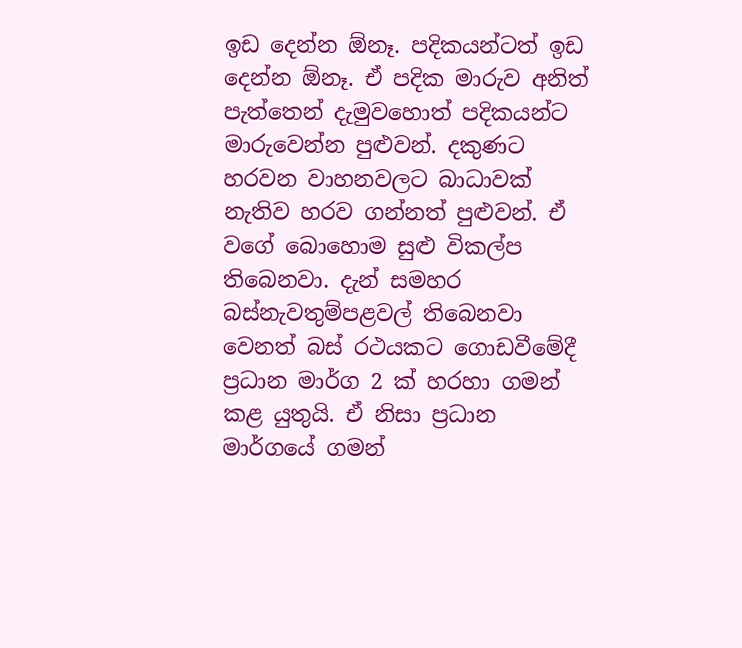ඉඩ දෙන්න ඕනෑ. පදිකයන්ටත් ඉඩ දෙන්න ඕනෑ. ඒ පදික මාරුව අනිත් පැත්තෙන් දැමුවහොත් පදිකයන්ට මාරුවෙන්න පුළුවන්. දකුණට හරවන වාහනවලට බාධාවක් නැතිව හරව ගන්නත් පුළුවන්. ඒ වගේ බොහොම සුළු විකල්ප තිබෙනවා. දැන් සමහර බස්නැවතුම්පළවල් තිබෙනවා වෙනත් බස් රථයකට ගොඩවීමේදී ප්‍රධාන මාර්ග 2 ක් හරහා ගමන් කළ යුතුයි. ඒ නිසා ප්‍රධාන මාර්ගයේ ගමන්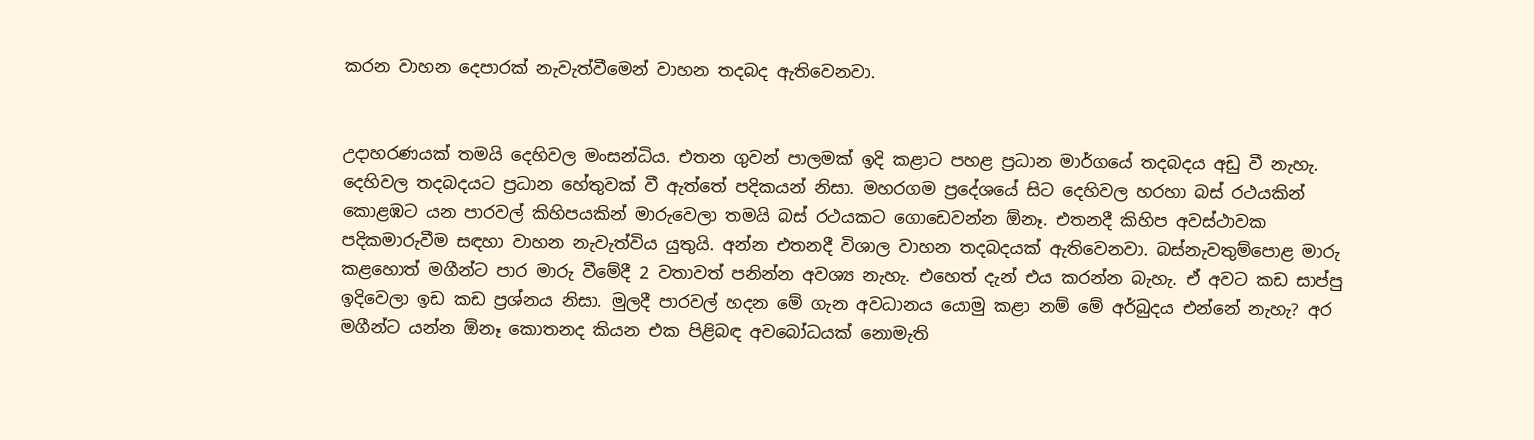කරන වාහන දෙපාරක් නැවැත්වීමෙන් වාහන තදබද ඇතිවෙනවා.


උදාහරණයක් තමයි දෙහිවල මංසන්ධිය. එතන ගුවන් පාලමක් ඉදි කළාට පහළ ප්‍රධාන මාර්ගයේ තදබදය අඩු වී නැහැ. දෙහිවල තදබදයට ප්‍රධාන හේතුවක් වී ඇත්තේ පදිකයන් නිසා. මහරගම ප්‍රදේශයේ සිට දෙහිවල හරහා බස් රථයකින් කොළඹට යන පාරවල් කිහිපයකින් මාරුවෙලා තමයි බස් රථයකට ගොඩෙවන්න ඕනෑ. එතනදී කිහිප අවස්ථාවක පදිකමාරුවීම සඳහා වාහන නැවැත්විය යුතුයි. අන්න එතනදී විශාල වාහන තදබදයක් ඇතිවෙනවා. බස්නැවතුම්පොළ මාරු කළහොත් මගීන්ට පාර මාරු වීමේදී 2 වතාවත් පනින්න අවශ්‍ය නැහැ. එහෙත් දැන් එය කරන්න බැහැ. ඒ අවට කඩ සාප්පු ඉදිවෙලා ඉඩ කඩ ප්‍රශ්නය නිසා. මුලදී පාරවල් හදන මේ ගැන අවධානය යොමු කළා නම් මේ අර්බුදය එන්නේ නැහැ? අර මගීන්ට යන්න ඕනෑ කොතනද කියන එක පිළිබඳ අවබෝධයක් නොමැති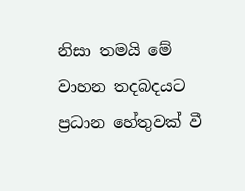නිසා තමයි මේ වාහන තදබදයට ප්‍රධාන හේතුවක් වී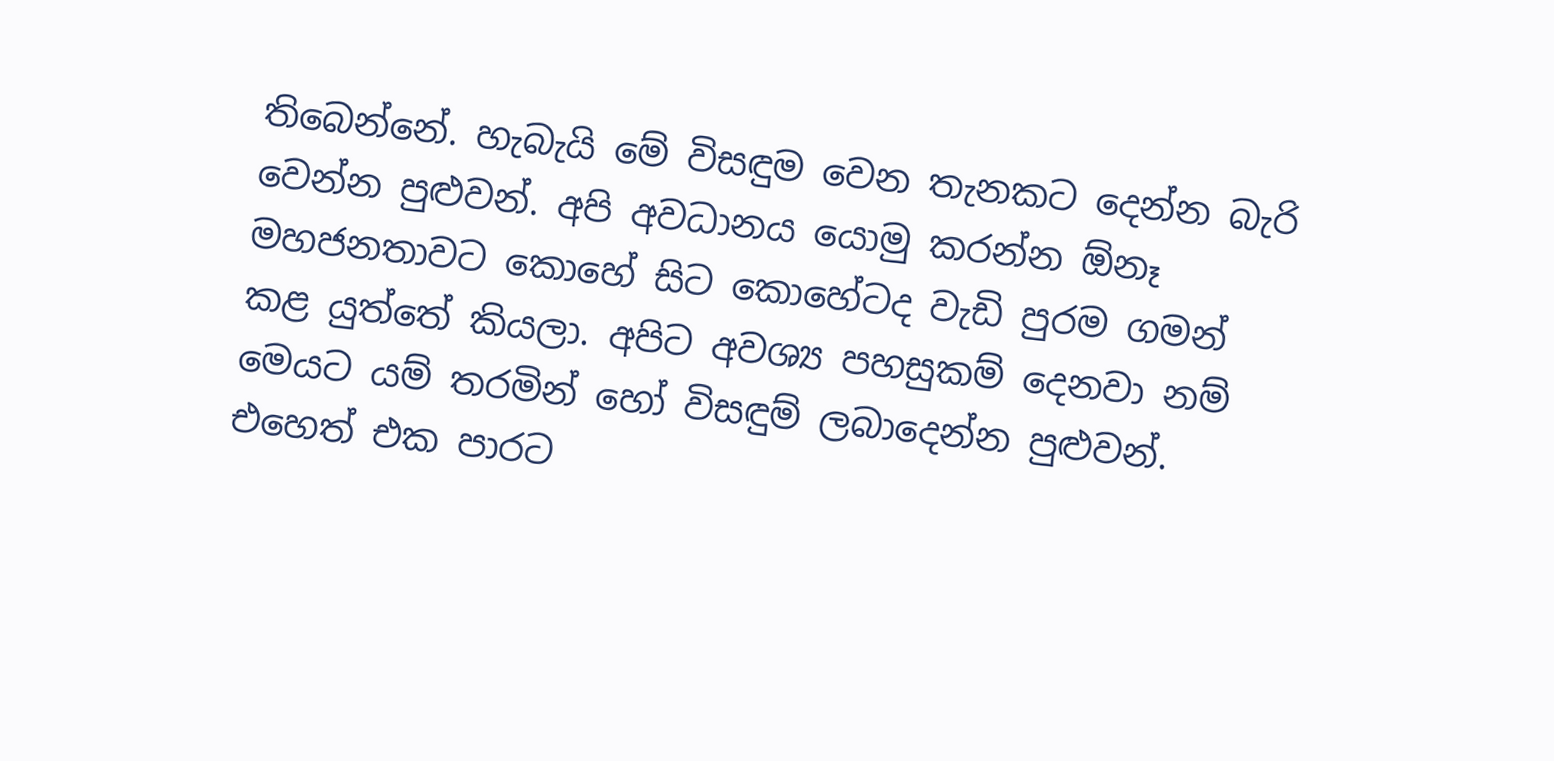තිබෙන්නේ. හැබැයි මේ විසඳුම වෙන තැනකට දෙන්න බැරි වෙන්න පුළුවන්. අපි අවධානය යොමු කරන්න ඕනෑ මහජනතාවට කොහේ සිට කොහේටද වැඩි පුරම ගමන් කළ යුත්තේ කියලා. අපිට අවශ්‍ය පහසුකම් දෙනවා නම් මෙයට යම් තරමින් හෝ විසඳුම් ලබාදෙන්න පුළුවන්. එහෙත් එක පාරට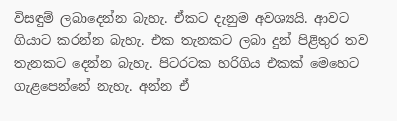විසඳුම් ලබාදෙන්න බැහැ. ඒකට දැනුම අවශ්‍යයි. ආවට ගියාට කරන්න බැහැ. එක තැනකට ලබා දුන් පිළිතුර තව තැනකට දෙන්න බැහැ. පිටරටක හරිගිය එකක් මෙහෙට ගැළපෙන්නේ නැහැ. අන්න ඒ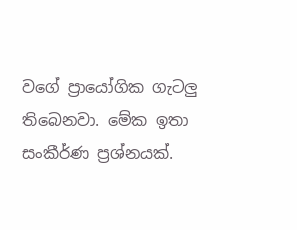වගේ ප්‍රායෝගික ගැටලු තිබෙනවා. මේක ඉතා සංකීර්ණ ප්‍රශ්නයක්.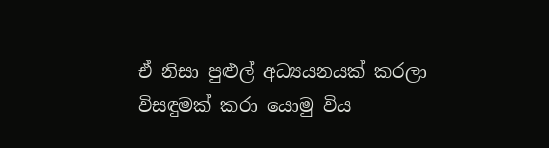ඒ නිසා පුළුල් අධ්‍යයනයක් කරලා විසඳුමක් කරා යොමු විය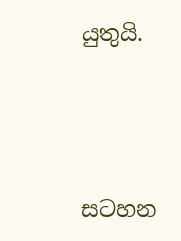යුතුයි.





සටහන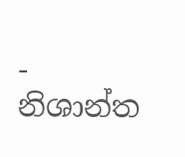-
නිශාන්ත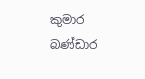කුමාර බණ්ඩාර